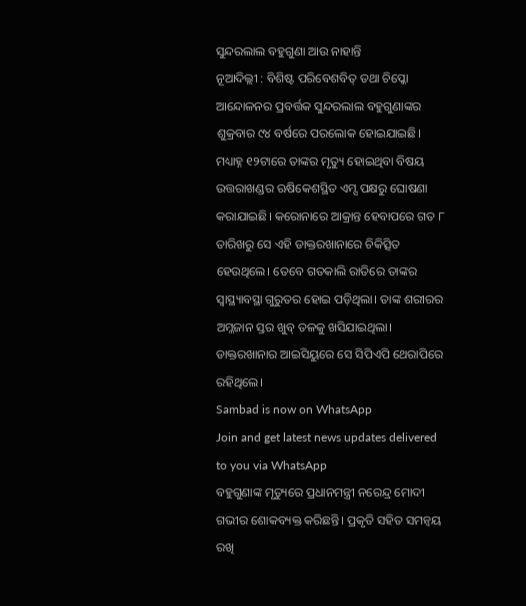ସୁନ୍ଦରଲାଲ ବହୁଗୁଣା ଆଉ ନାହାନ୍ତି
ନୂଆଦିଲ୍ଲୀ : ବିଶିଷ୍ଟ ପରିବେଶବିତ୍ ତଥା ଚିପ୍କୋ ଆନ୍ଦୋଳନର ପ୍ରବର୍ତ୍ତକ ସୁନ୍ଦରଲାଲ ବହୁଗୁଣାଙ୍କର ଶୁକ୍ରବାର ୯୪ ବର୍ଷରେ ପରଲୋକ ହୋଇଯାଇଛି। ମଧ୍ୟାହ୍ନ ୧୨ଟାରେ ତାଙ୍କର ମୃତ୍ୟୁ ହୋଇଥିବା ବିଷୟ ଉତ୍ତରାଖଣ୍ଡର ଋଷିକେଶସ୍ଥିତ ଏମ୍ସ ପକ୍ଷରୁ ଘୋଷଣା କରାଯାଇଛି। କରୋନାରେ ଆକ୍ରାନ୍ତ ହେବାପରେ ଗତ ୮ ତାରିଖରୁ ସେ ଏହି ଡାକ୍ତରଖାନାରେ ଚିକିତ୍ସିତ ହେଉଥିଲେ। ତେବେ ଗତକାଲି ରାତିରେ ତାଙ୍କର ସ୍ବାସ୍ଥ୍ୟାବସ୍ଥା ଗୁରୁତର ହୋଇ ପଡ଼ିଥିଲା। ତାଙ୍କ ଶରୀରର ଅମ୍ଳଜାନ ସ୍ତର ଖୁବ୍ ତଳକୁ ଖସିଯାଇଥିଲା। ଡାକ୍ତରଖାନାର ଆଇସିୟୁରେ ସେ ସିପିଏପି ଥେରାପିରେ ରହିଥିଲେ।
Sambad is now on WhatsApp
Join and get latest news updates delivered to you via WhatsApp
ବହୁଗୁଣାଙ୍କ ମୃତ୍ୟୁରେ ପ୍ରଧାନମନ୍ତ୍ରୀ ନରେନ୍ଦ୍ର ମୋଦୀ ଗଭୀର ଶୋକବ୍ୟକ୍ତ କରିଛନ୍ତି। ପ୍ରକୃତି ସହିତ ସମନ୍ବୟ ରଖି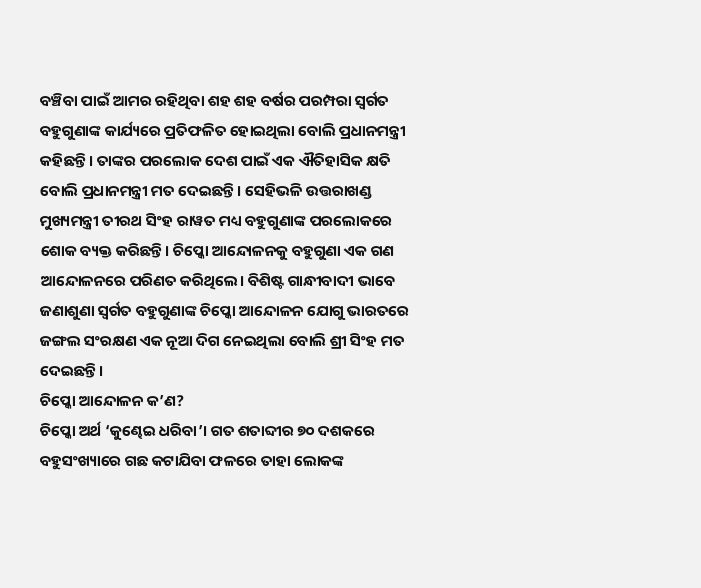ବଞ୍ଚିବା ପାଇଁ ଆମର ରହିଥିବା ଶହ ଶହ ବର୍ଷର ପରମ୍ପରା ସ୍ବର୍ଗତ ବହୁଗୁଣାଙ୍କ କାର୍ଯ୍ୟରେ ପ୍ରତିଫଳିତ ହୋଇଥିଲା ବୋଲି ପ୍ରଧାନମନ୍ତ୍ରୀ କହିଛନ୍ତି। ତାଙ୍କର ପରଲୋକ ଦେଶ ପାଇଁ ଏକ ଐତିହାସିକ କ୍ଷତି ବୋଲି ପ୍ରଧାନମନ୍ତ୍ରୀ ମତ ଦେଇଛନ୍ତି। ସେହିଭଳି ଉତ୍ତରାଖଣ୍ଡ ମୁଖ୍ୟମନ୍ତ୍ରୀ ତୀରଥ ସିଂହ ରାୱତ ମଧ୍ୟ ବହୁଗୁଣାଙ୍କ ପରଲୋକରେ ଶୋକ ବ୍ୟକ୍ତ କରିଛନ୍ତି। ଚିପ୍କୋ ଆନ୍ଦୋଳନକୁ ବହୁଗୁଣା ଏକ ଗଣ ଆନ୍ଦୋଳନରେ ପରିଣତ କରିଥିଲେ। ବିଶିଷ୍ଟ ଗାନ୍ଧୀବାଦୀ ଭାବେ ଜଣାଶୁଣା ସ୍ବର୍ଗତ ବହୁଗୁଣାଙ୍କ ଚିପ୍କୋ ଆନ୍ଦୋଳନ ଯୋଗୁ ଭାରତରେ ଜଙ୍ଗଲ ସଂରକ୍ଷଣ ଏକ ନୂଆ ଦିଗ ନେଇଥିଲା ବୋଲି ଶ୍ରୀ ସିଂହ ମତ ଦେଇଛନ୍ତି।
ଚିପ୍କୋ ଆନ୍ଦୋଳନ କ’ଣ?
ଚିପ୍କୋ ଅର୍ଥ ‘କୁଣ୍ଢେଇ ଧରିବା’। ଗତ ଶତାବ୍ଦୀର ୭୦ ଦଶକରେ ବହୁସଂଖ୍ୟାରେ ଗଛ କଟାଯିବା ଫଳରେ ତାହା ଲୋକଙ୍କ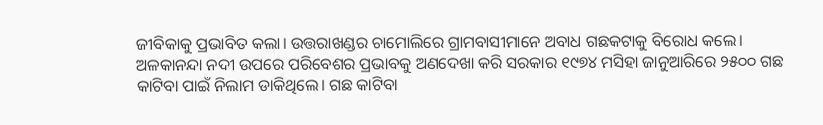ଜୀବିକାକୁ ପ୍ରଭାବିତ କଲା। ଉତ୍ତରାଖଣ୍ଡର ଚାମୋଲିରେ ଗ୍ରାମବାସୀମାନେ ଅବାଧ ଗଛକଟାକୁ ବିରୋଧ କଲେ। ଅଳକାନନ୍ଦା ନଦୀ ଉପରେ ପରିବେଶର ପ୍ରଭାବକୁ ଅଣଦେଖା କରି ସରକାର ୧୯୭୪ ମସିହା ଜାନୁଆରିରେ ୨୫୦୦ ଗଛ କାଟିବା ପାଇଁ ନିଲାମ ଡାକିଥିଲେ। ଗଛ କାଟିବା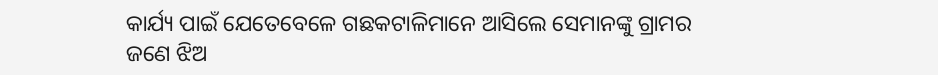କାର୍ଯ୍ୟ ପାଇଁ ଯେତେବେଳେ ଗଛକଟାଳିମାନେ ଆସିଲେ ସେମାନଙ୍କୁ ଗ୍ରାମର ଜଣେ ଝିଅ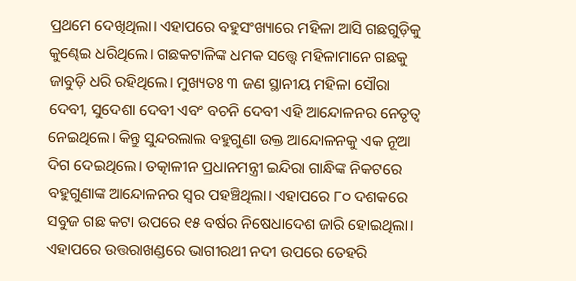ପ୍ରଥମେ ଦେଖିଥିଲା। ଏହାପରେ ବହୁସଂଖ୍ୟାରେ ମହିଳା ଆସି ଗଛଗୁଡ଼ିକୁ କୁଣ୍ଢେଇ ଧରିଥିଲେ। ଗଛକଟାଳିଙ୍କ ଧମକ ସତ୍ତ୍ବେ ମହିଳାମାନେ ଗଛକୁ ଜାବୁଡ଼ି ଧରି ରହିଥିଲେ। ମୁଖ୍ୟତଃ ୩ ଜଣ ସ୍ଥାନୀୟ ମହିଳା ସୌରା ଦେବୀ, ସୁଦେଶା ଦେବୀ ଏବଂ ବଚନି ଦେବୀ ଏହି ଆନ୍ଦୋଳନର ନେତୃତ୍ବ ନେଇଥିଲେ। କିନ୍ତୁ ସୁନ୍ଦରଲାଲ ବହୁଗୁଣା ଉକ୍ତ ଆନ୍ଦୋଳନକୁ ଏକ ନୂଆ ଦିଗ ଦେଇଥିଲେ। ତତ୍କାଳୀନ ପ୍ରଧାନମନ୍ତ୍ରୀ ଇନ୍ଦିରା ଗାନ୍ଧିଙ୍କ ନିକଟରେ ବହୁଗୁଣାଙ୍କ ଆନ୍ଦୋଳନର ସ୍ବର ପହଞ୍ଚିଥିଲା। ଏହାପରେ ୮୦ ଦଶକରେ ସବୁଜ ଗଛ କଟା ଉପରେ ୧୫ ବର୍ଷର ନିଷେଧାଦେଶ ଜାରି ହୋଇଥିଲା। ଏହାପରେ ଉତ୍ତରାଖଣ୍ଡରେ ଭାଗୀରଥୀ ନଦୀ ଉପରେ ତେହରି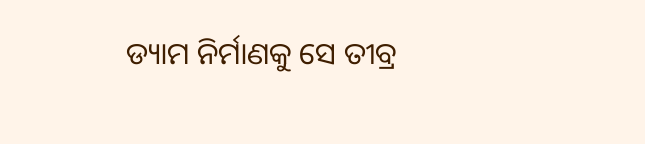ଡ୍ୟାମ ନିର୍ମାଣକୁ ସେ ତୀବ୍ର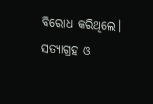ବିରୋଧ କରିଥିଲେ। ସତ୍ୟାଗ୍ରହ ଓ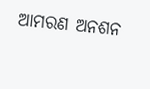ଆମରଣ ଅନଶନ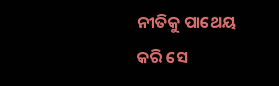ନୀତିକୁ ପାଥେୟ କରି ସେ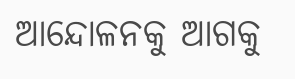ଆନ୍ଦୋଳନକୁ ଆଗକୁ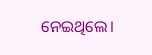ନେଇଥିଲେ।